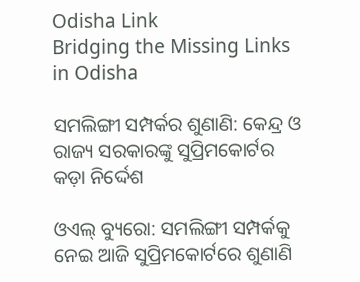Odisha Link
Bridging the Missing Links in Odisha

ସମଲିଙ୍ଗୀ ସମ୍ପର୍କର ଶୁଣାଣି: କେନ୍ଦ୍ର ଓ ରାଜ୍ୟ ସରକାରଙ୍କୁ ସୁପ୍ରିମକୋର୍ଟର କଡ଼ା ନିର୍ଦ୍ଦେଶ

ଓଏଲ୍‌ ବ୍ୟୁରୋ: ସମଲିଙ୍ଗୀ ସମ୍ପର୍କକୁ ନେଇ ଆଜି ସୁପ୍ରିମକୋର୍ଟରେ ଶୁଣାଣି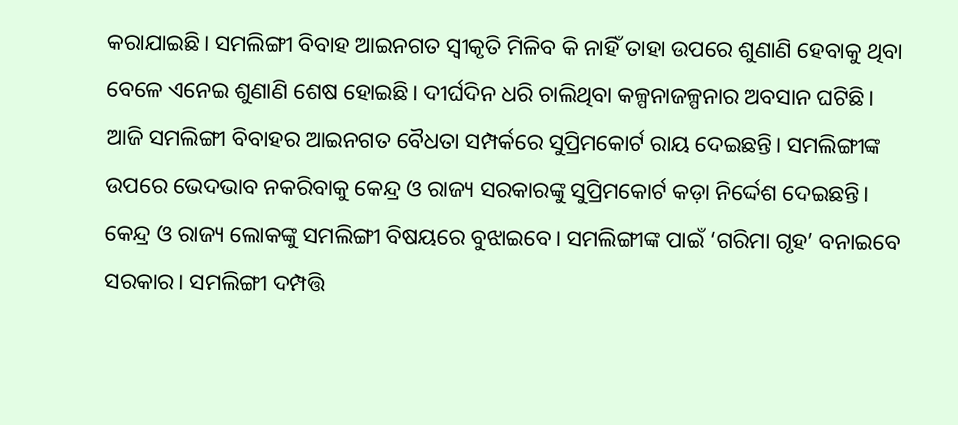କରାଯାଇଛି। ସମଲିଙ୍ଗୀ ବିବାହ ଆଇନଗତ ସ୍ୱୀକୃତି ମିଳିବ କି ନାହିଁ ତାହା ଉପରେ ଶୁଣାଣି ହେବାକୁ ଥିବା ବେଳେ ଏନେଇ ଶୁଣାଣି ଶେଷ ହୋଇଛି। ଦୀର୍ଘଦିନ ଧରି ଚାଲିଥିବା କଳ୍ପନାଜଳ୍ପନାର ଅବସାନ ଘଟିଛି। ଆଜି ସମଲିଙ୍ଗୀ ବିବାହର ଆଇନଗତ ବୈଧତା ସମ୍ପର୍କରେ ସୁପ୍ରିମକୋର୍ଟ ରାୟ ଦେଇଛନ୍ତି। ସମଲିଙ୍ଗୀଙ୍କ ଉପରେ ଭେଦଭାବ ନକରିବାକୁ କେନ୍ଦ୍ର ଓ ରାଜ୍ୟ ସରକାରଙ୍କୁ ସୁପ୍ରିମକୋର୍ଟ କଡ଼ା ନିର୍ଦ୍ଦେଶ ଦେଇଛନ୍ତି। କେନ୍ଦ୍ର ଓ ରାଜ୍ୟ ଲୋକଙ୍କୁ ସମଲିଙ୍ଗୀ ବିଷୟରେ ବୁଝାଇବେ। ସମଲିଙ୍ଗୀଙ୍କ ପାଇଁ ‘ଗରିମା ଗୃହ’ ବନାଇବେ ସରକାର। ସମଲିଙ୍ଗୀ ଦମ୍ପତ୍ତି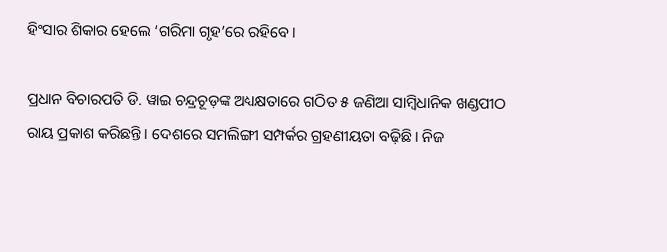ହିଂସାର ଶିକାର ହେଲେ ‘ଗରିମା ଗୃହ’ରେ ରହିବେ।

ପ୍ରଧାନ ବିଚାରପତି ଡି. ୱାଇ ଚନ୍ଦ୍ରଚୂଡ଼ଙ୍କ ଅଧ୍ୟକ୍ଷତାରେ ଗଠିତ ୫ ଜଣିଆ ସାମ୍ବିଧାନିକ ଖଣ୍ଡପୀଠ ରାୟ ପ୍ରକାଶ କରିଛନ୍ତି। ଦେଶରେ ସମଲିଙ୍ଗୀ ସମ୍ପର୍କର ଗ୍ରହଣୀୟତା ବଢ଼ିଛି। ନିଜ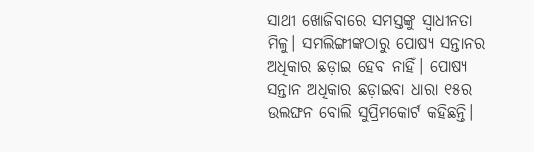ସାଥୀ ଖୋଜିବାରେ ସମସ୍ତଙ୍କୁ ସ୍ବାଧୀନତା ମିଳୁ। ସମଲିଙ୍ଗୀଙ୍କଠାରୁ ପୋଷ୍ୟ ସନ୍ତାନର ଅଧିକାର ଛଡ଼ାଇ ହେବ ନାହିଁ। ପୋଷ୍ୟ ସନ୍ତାନ ଅଧିକାର ଛଡ଼ାଇବା ଧାରା ୧୫ର ଉଲଙ୍ଘନ ବୋଲି ସୁପ୍ରିମକୋର୍ଟ କହିଛନ୍ତି।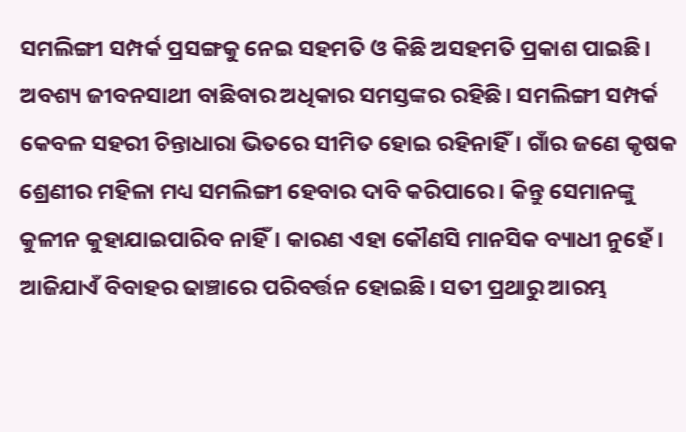ସମଲିଙ୍ଗୀ ସମ୍ପର୍କ ପ୍ରସଙ୍ଗକୁ ନେଇ ସହମତି ଓ କିଛି ଅସହମତି ପ୍ରକାଶ ପାଇଛି। ଅବଶ୍ୟ ଜୀବନସାଥୀ ବାଛିବାର ଅଧିକାର ସମସ୍ତଙ୍କର ରହିଛି। ସମଲିଙ୍ଗୀ ସମ୍ପର୍କ କେବଳ ସହରୀ ଚିନ୍ତାଧାରା ଭିତରେ ସୀମିତ ହୋଇ ରହିନାହିଁ। ଗାଁର ଜଣେ କୃଷକ ଶ୍ରେଣୀର ମହିଳା ମଧ୍ୟ ସମଲିଙ୍ଗୀ ହେବାର ଦାବି କରିପାରେ। କିନ୍ତୁ ସେମାନଙ୍କୁ କୁଳୀନ କୁହାଯାଇପାରିବ ନାହିଁ। କାରଣ ଏହା କୌଣସି ମାନସିକ ବ୍ୟାଧୀ ନୁହେଁ। ଆଜିଯାଏଁ ବିବାହର ଢାଞ୍ଚାରେ ପରିବର୍ତ୍ତନ ହୋଇଛି। ସତୀ ପ୍ରଥାରୁ ଆରମ୍ଭ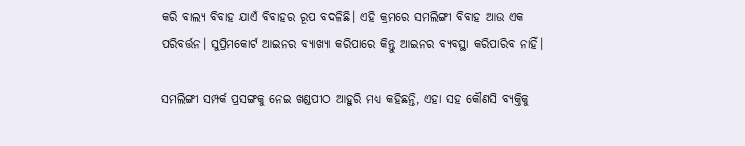କରି ବାଲ୍ୟ ବିବାହ ଯାଏଁ ବିବାହର ରୂପ ବଦଳିଛି। ଏହି କ୍ରମରେ ସମଲିଙ୍ଗୀ ବିବାହ ଆଉ ଏକ ପରିବର୍ତ୍ତନ। ସୁପ୍ରିମକୋର୍ଟ ଆଇନର ବ୍ୟାଖ୍ୟା କରିପାରେ କିନ୍ତୁ ଆଇନର ବ୍ୟବସ୍ଥା କରିପାରିବ ନାହିଁ।

ସମଲିଙ୍ଗୀ ସମ୍ପର୍କ ପ୍ରସଙ୍ଗକୁ ନେଇ ଖଣ୍ଡପୀଠ ଆହୁରି ମଧ୍ୟ କହିଛନ୍ତି, ଏହା ସହ କୌଣସି ବ୍ୟକ୍ତିକୁ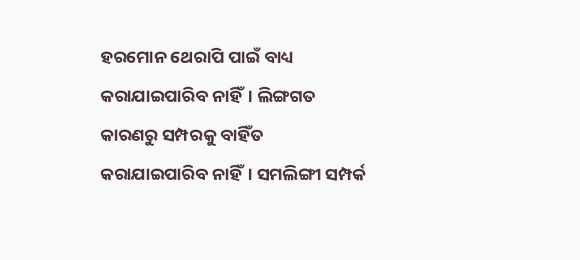ହରମୋନ ଥେରାପି ପାଇଁ ବାଧ୍ୟ କରାଯାଇପାରିବ ନାହିଁ। ଲିଙ୍ଗଗତ କାରଣରୁ ସମ୍ପରକୁ ବାହିଁତ କରାଯାଇପାରିବ ନାହିଁ। ସମଲିଙ୍ଗୀ ସମ୍ପର୍କ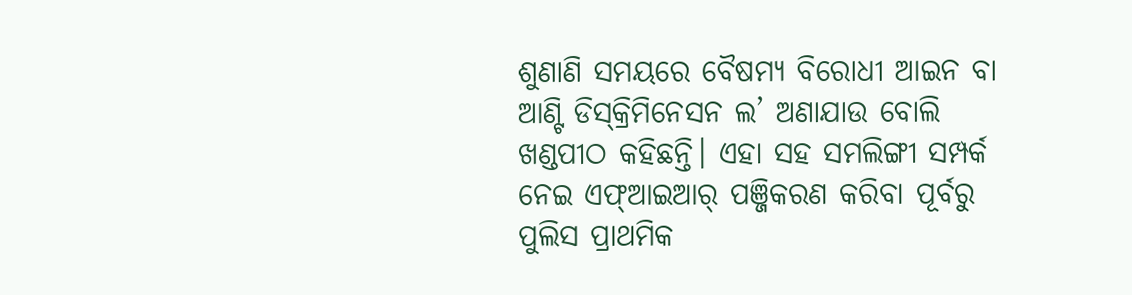ଶୁଣାଣି ସମୟରେ ବୈଷମ୍ୟ ବିରୋଧୀ ଆଇନ ବା ଆଣ୍ଟି ଡିସ୍‌କ୍ରିମିନେସନ ଲ’ ଅଣାଯାଉ ବୋଲି ଖଣ୍ଡପୀଠ କହିଛନ୍ତି। ଏହା ସହ ସମଲିଙ୍ଗୀ ସମ୍ପର୍କ ନେଇ ଏଫ୍ଆଇଆର୍ ପଞ୍ଜିକରଣ କରିବା ପୂର୍ବରୁ ପୁଲିସ ପ୍ରାଥମିକ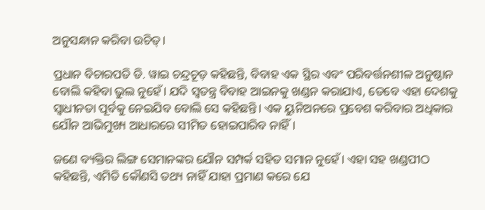ଅନୁସନ୍ଧାନ କରିବା ଉଚିତ୍।

ପ୍ରଧାନ ବିଚାରପତି ଡି. ୱାଇ ଚନ୍ଦ୍ରଚୂଡ଼ କହିଛନ୍ତି, ବିବାହ ଏକ ସ୍ଥିର ଏବଂ ପରିବର୍ତ୍ତନଶୀଳ ଅନୁଷ୍ଠାନ ବୋଲି କହିବା ଭୁଲ ନୁହେଁ। ଯଦି ସ୍ୱତନ୍ତ୍ର ବିବାହ ଆଇନକୁ ଖଣ୍ଡନ କରାଯାଏ, ତେବେ ଏହା ଦେଶକୁ ସ୍ୱାଧୀନତା ପୂର୍ବକୁ ନେଇଯିବ ବୋଲି ସେ କହିଛନ୍ତି। ଏକ ୟୁନିଅନରେ ପ୍ରବେଶ କରିବାର ଅଧିକାର ଯୌନ ଆଭିମୁଖ୍ୟ ଆଧାରରେ ସୀମିତ ହୋଇପାରିବ ନାହିଁ।

ଜଣେ ବ୍ୟକ୍ତିର ଲିଙ୍ଗ ସେମାନଙ୍କର ଯୌନ ସମ୍ପର୍କ ସହିତ ସମାନ ନୁହେଁ। ଏହା ସହ ଖଣ୍ଡପୀଠ କହିଛନ୍ତି, ଏମିତି କୌଣସି ତଥ୍ୟ ନାହିଁ ଯାହା ପ୍ରମାଣ କରେ ଯେ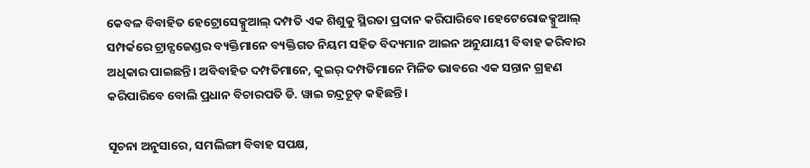କେବଳ ବିବାହିତ ହେଟ୍ରୋସେକ୍ସୁଆଲ୍ ଦମ୍ପତି ଏକ ଶିଶୁକୁ ସ୍ଥିରତା ପ୍ରଦାନ କରିପାରିବେ।ହେଟେରୋଜକ୍ସୁଆଲ୍ ସମ୍ପର୍କରେ ଟ୍ରାନ୍ସଜେଣ୍ଡର ବ୍ୟକ୍ତିମାନେ ବ୍ୟକ୍ତିଗତ ନିୟମ ସହିତ ବିଦ୍ୟମାନ ଆଇନ ଅନୁଯାୟୀ ବିବାହ କରିବାର ଅଧିକାର ପାଇଛନ୍ତି। ଅବିବାହିତ ଦମ୍ପତିମାନେ, କୁଇର୍ ଦମ୍ପତିମାନେ ମିଳିତ ଭାବରେ ଏକ ସନ୍ତାନ ଗ୍ରହଣ କରିପାରିବେ ବୋଲି ପ୍ରଧାନ ବିଚାରପତି ଡି. ୱାଇ ଚନ୍ଦ୍ରଚୂଡ଼ କହିଛନ୍ତି।

ସୂଚନା ଅନୁସାରେ, ସମଲିଙ୍ଗୀ ବିବାହ ସପକ୍ଷ,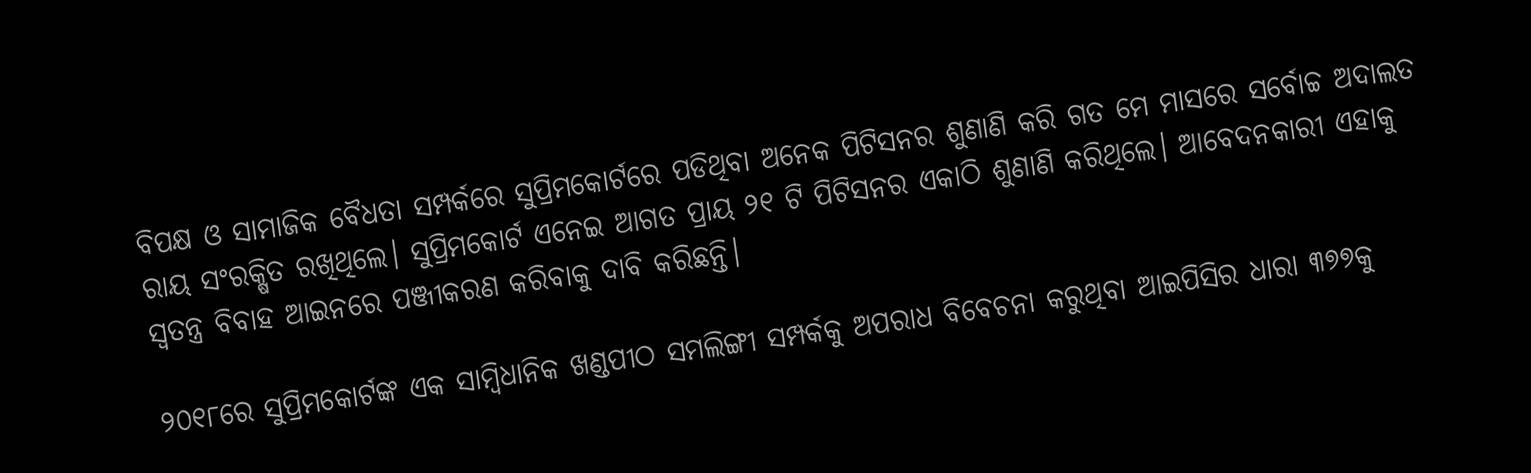ବିପକ୍ଷ ଓ ସାମାଜିକ ବୈଧତା ସମ୍ପର୍କରେ ସୁପ୍ରିମକୋର୍ଟରେ ପଡିଥିବା ଅନେକ ପିଟିସନର ଶୁଣାଣି କରି ଗତ ମେ ମାସରେ ସର୍ବୋଚ୍ଚ ଅଦାଲତ ରାୟ ସଂରକ୍ଷିତ ରଖିଥିଲେ। ସୁପ୍ରିମକୋର୍ଟ ଏନେଇ ଆଗତ ପ୍ରାୟ ୨୧ ଟି ପିଟିସନର ଏକାଠି ଶୁଣାଣି କରିଥିଲେ। ଆବେଦନକାରୀ ଏହାକୁ ସ୍ୱତନ୍ତ୍ର ବିବାହ ଆଇନରେ ପଞ୍ଜୀକରଣ କରିବାକୁ ଦାବି କରିଛନ୍ତି।

୨୦୧୮ରେ ସୁପ୍ରିମକୋର୍ଟଙ୍କ ଏକ ସାମ୍ବିଧାନିକ ଖଣ୍ଡପୀଠ ସମଲିଙ୍ଗୀ ସମ୍ପର୍କକୁ ଅପରାଧ ବିବେଚନା କରୁଥିବା ଆଇପିସିର ଧାରା ୩୭୭କୁ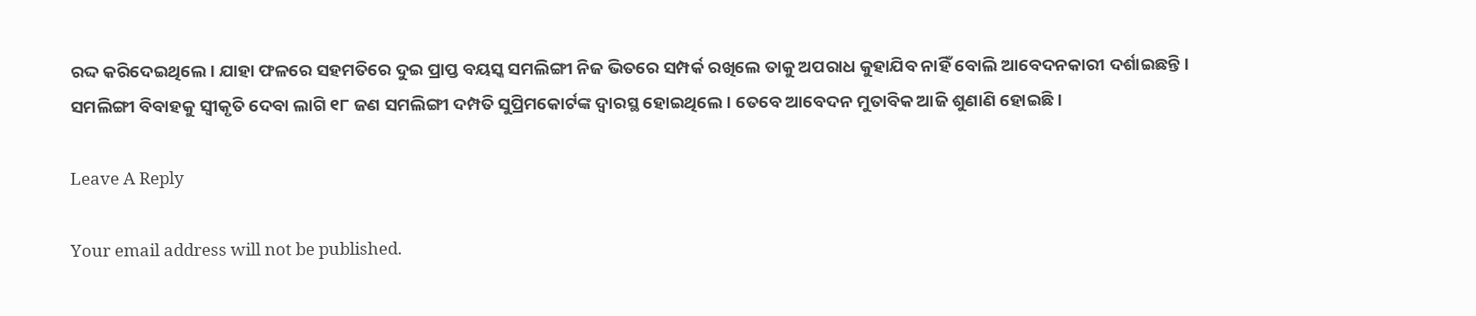ରଦ୍ଦ କରିଦେଇଥିଲେ। ଯାହା ଫଳରେ ସହମତିରେ ଦୁଇ ପ୍ରାପ୍ତ ବୟସ୍କ ସମଲିଙ୍ଗୀ ନିଜ ଭିତରେ ସମ୍ପର୍କ ରଖିଲେ ତାକୁ ଅପରାଧ କୁହାଯିବ ନାହିଁ ବୋଲି ଆବେଦନକାରୀ ଦର୍ଶାଇଛନ୍ତି। ସମଲିଙ୍ଗୀ ବିବାହକୁ ସ୍ବୀକୃତି ଦେବା ଲାଗି ୧୮ ଜଣ ସମଲିଙ୍ଗୀ ଦମ୍ପତି ସୁପ୍ରିମକୋର୍ଟଙ୍କ ଦ୍ବାରସ୍ଥ ହୋଇଥିଲେ। ତେବେ ଆବେଦନ ମୁତାବିକ ଆଜି ଶୁଣାଣି ହୋଇଛି।

Leave A Reply

Your email address will not be published.